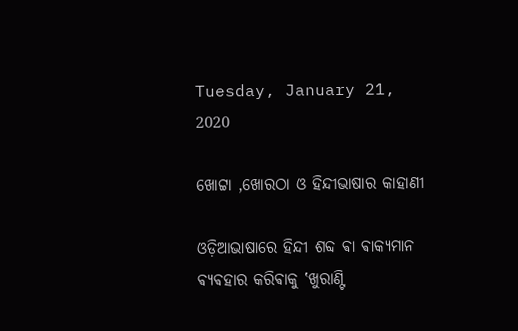Tuesday, January 21, 2020

ଖୋଟ୍ଟା ,ଖୋରଠା ଓ ହିନ୍ଦୀଭାଷାର କାହାଣୀ

ଓଡ଼ିଆଭାଷାରେ ହିନ୍ଦୀ ଶବ୍ଦ ଵା ଵାକ୍ୟମାନ ଵ୍ୟଵହାର କରିଵାକୁ ‛ଖୁରାଣ୍ଟି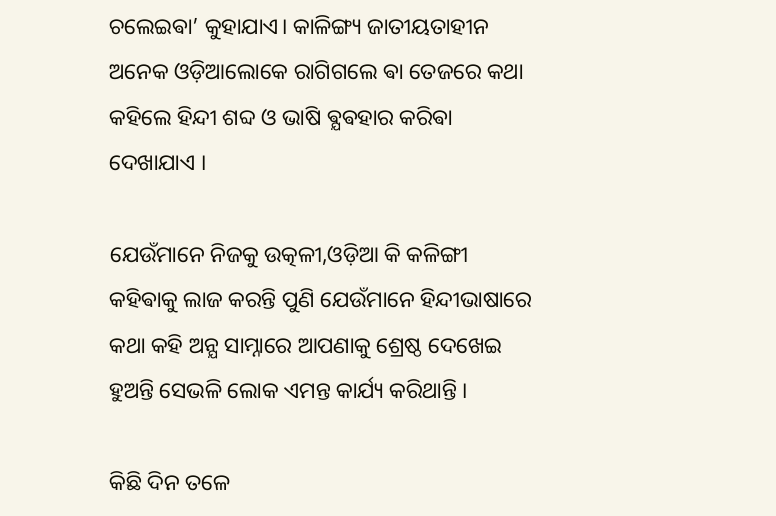ଚଲେଇଵା’ କୁହାଯାଏ। କାଳିଙ୍ଗ୍ୟ ଜାତୀୟତାହୀନ ଅନେକ ଓଡ଼ିଆଲୋକେ ରାଗିଗଲେ ଵା ତେଜରେ କଥା କହିଲେ ହିନ୍ଦୀ ଶବ୍ଦ ଓ ଭାଷି ଵ୍ଯଵହାର କରିଵା ଦେଖାଯାଏ ।

ଯେଉଁମାନେ ନିଜକୁ ଉତ୍କଳୀ,ଓଡ଼ିଆ କି କଳିଙ୍ଗୀ କହିଵାକୁ ଲାଜ କରନ୍ତି ପୁଣି ଯେଉଁମାନେ ହିନ୍ଦୀଭାଷାରେ କଥା କହି ଅନ୍ଯ ସାମ୍ନାରେ ଆପଣାକୁ ଶ୍ରେଷ୍ଠ ଦେଖେଇ ହୁଅନ୍ତି ସେଭଳି ଲୋକ ଏମନ୍ତ କାର୍ଯ୍ୟ କରିଥାନ୍ତି ।

କିଛି ଦିନ ତଳେ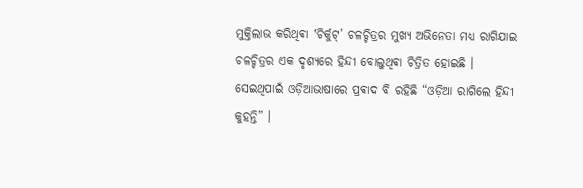ମୁକ୍ତିଲାଭ କରିଥିଵା ‛ଚିର୍କୁଟ୍’ ଚଳଚ୍ଚିତ୍ରର ମୁଖ୍ୟ ଅଭିନେତା ମଧ୍ୟ ରାଗିଯାଇ ଚଳଚ୍ଚିତ୍ରର ଏକ ଦୃଶ୍ୟରେ ହିନ୍ଦୀ ବୋଲୁଥିଵା ଚିତ୍ରିତ ହୋଇଛି । ସେଇଥିପାଇଁ ଓଡ଼ିଆଭାଷାରେ ପ୍ରଵାଦ ବି ରହିଛି “ଓଡ଼ିଆ ରାଗିଲେ ହିନ୍ଦୀ କୁହନ୍ତି” ।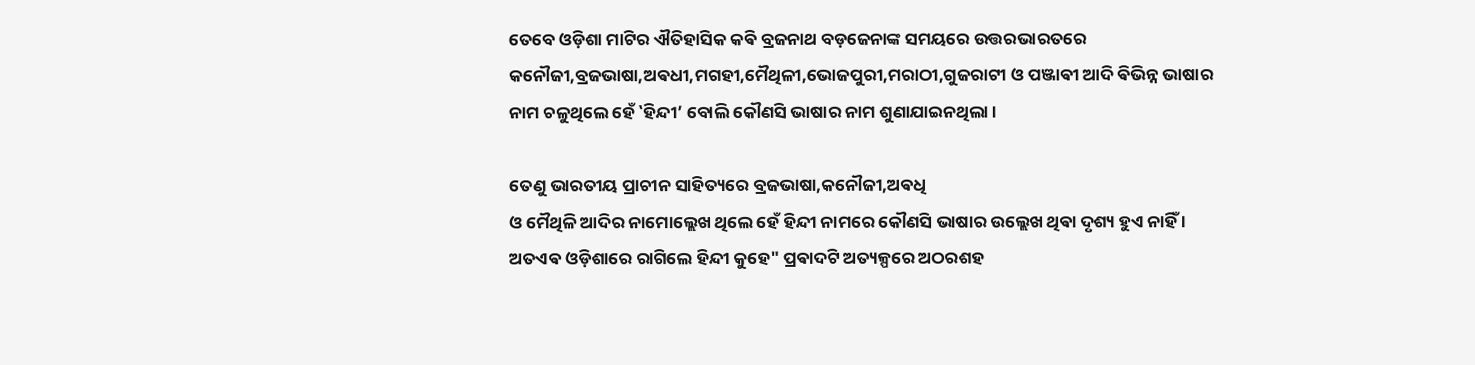ତେବେ ଓଡ଼ିଶା ମାଟିର ଐତିହାସିକ କଵି ବ୍ରଜନାଥ ବଡ଼ଜେନାଙ୍କ ସମୟରେ ଉତ୍ତରଭାରତରେ କନୌଜୀ,ବ୍ରଜଭାଷା,ଅଵଧୀ,ମଗହୀ,ମୈଥିଳୀ,ଭୋଜପୁରୀ,ମରାଠୀ,ଗୁଜରାଟୀ ଓ ପଞ୍ଜାଵୀ ଆଦି ଵିଭିନ୍ନ ଭାଷାର ନାମ ଚଳୁଥିଲେ ହେଁ ‛ହିନ୍ଦୀ’ ବୋଲି କୌଣସି ଭାଷାର ନାମ ଶୁଣାଯାଇନଥିଲା ।

ତେଣୁ ଭାରତୀୟ ପ୍ରାଚୀନ ସାହିତ୍ୟରେ ବ୍ରଜଭାଷା,କନୌଜୀ,ଅଵଧି
ଓ ମୈଥିଳି ଆଦିର ନାମୋଲ୍ଲେଖ ଥିଲେ ହେଁ ହିନ୍ଦୀ ନାମରେ କୌଣସି ଭାଷାର ଉଲ୍ଲେଖ ଥିଵା ଦୃଶ୍ୟ ହୁଏ ନାହିଁ । ଅତଏଵ ଓଡ଼ିଶାରେ ରାଗିଲେ ହିନ୍ଦୀ କୁହେ" ପ୍ରଵାଦଟି ଅତ୍ୟଳ୍ପରେ ଅଠରଶହ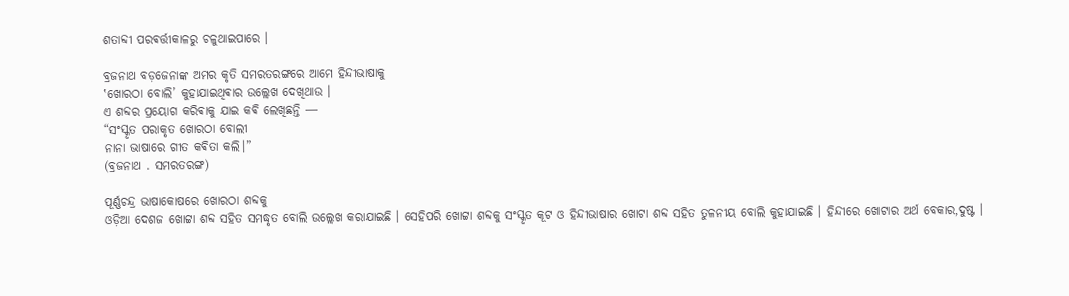ଶତାବ୍ଦୀ ପରଵର୍ତ୍ତୀକାଳରୁ ଚଳୁଥାଇପାରେ ।

ବ୍ରଜନାଥ ବଡ଼ଜେନାଙ୍କ ଅମର କୃତି ସମରତରଙ୍ଗରେ ଆମେ ହିନ୍ଦୀଭାଷାକୁ
‛ଖୋରଠା ବୋଲି’ କୁହାଯାଇଥିଵାର ଉଲ୍ଲେଖ ଦେଖିଥାଉ ।
ଏ ଶବ୍ଦର ପ୍ରୟୋଗ କରିଵାକୁ ଯାଇ କଵି ଲେଖିଛନ୍ତି ―
“ସଂସ୍କୃତ ପରାକୃତ ଖୋରଠା ବୋଲୀ
ନାନା ଭାଷାରେ ଗୀତ କଵିତା କଲି।”
(ବ୍ରଜନାଥ . ସମରତରଙ୍ଗ)

ପୂର୍ଣ୍ଣଚନ୍ଦ୍ର ଭାଷାକୋଷରେ ଖୋରଠା ଶବ୍ଦକୁ
ଓଡ଼ିଆ ଦେଶଜ ଖୋଟ୍ଟା ଶବ୍ଦ ସହିତ ସମଦ୍ଧୃତ ବୋଲି ଉଲ୍ଲେଖ କରାଯାଇଛି । ସେହିପରି ଖୋଟ୍ଟା ଶବ୍ଦକୁ ସଂସ୍କୃତ କୂଟ ଓ ହିନ୍ଦୀଭାଷାର ଖୋଟା ଶବ୍ଦ ସହିତ ତୁଳନୀୟ ବୋଲି କୁହାଯାଇଛି । ହିନ୍ଦୀରେ ଖୋଟାର ଅର୍ଥ ବେକାର,ଦୁଷ୍ଟ ।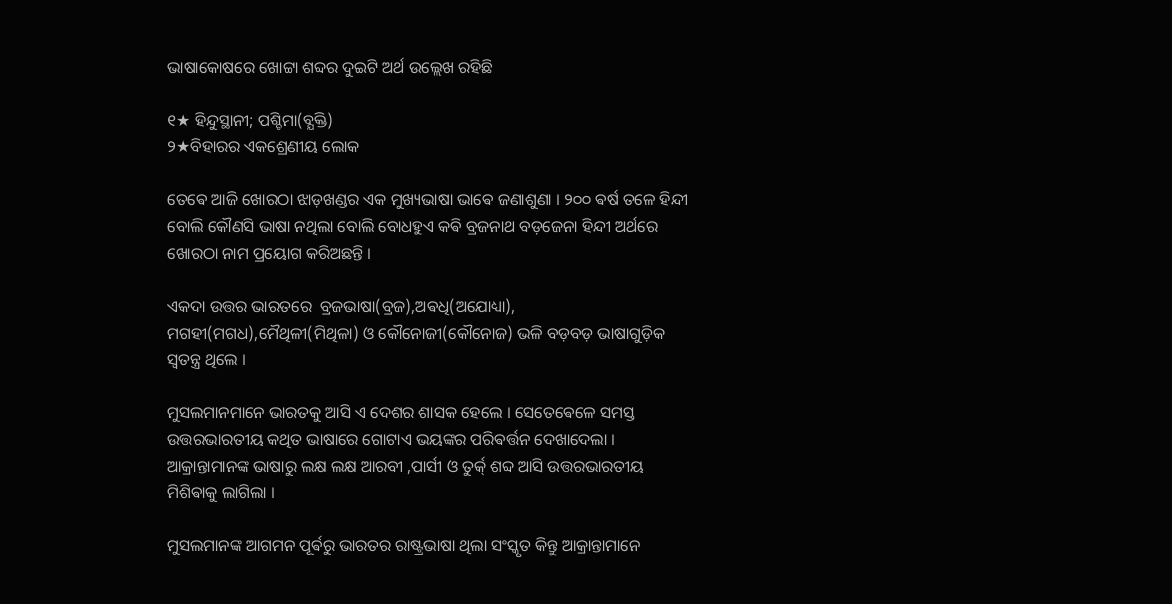ଭାଷାକୋଷରେ ଖୋଟ୍ଟା ଶବ୍ଦର ଦୁଇଟି ଅର୍ଥ ଉଲ୍ଲେଖ ରହିଛି

୧★ ହିନ୍ଦୁସ୍ଥାନୀ; ପଶ୍ଚିମା(ବ୍ଯକ୍ତି)
୨★ବିହାରର ଏକଶ୍ରେଣୀୟ ଲୋକ

ତେଵେ ଆଜି ଖୋରଠା ଝାଡ଼ଖଣ୍ଡର ଏକ ମୁଖ୍ୟଭାଷା ଭାଵେ ଜଣାଶୁଣା । ୨୦୦ ଵର୍ଷ ତଳେ ହିନ୍ଦୀ ବୋଲି କୌଣସି ଭାଷା ନଥିଲା ବୋଲି ବୋଧହୁଏ କଵି ବ୍ରଜନାଥ ବଡ଼ଜେନା ହିନ୍ଦୀ ଅର୍ଥରେ ଖୋରଠା ନାମ ପ୍ରୟୋଗ କରିଅଛନ୍ତି ।

ଏକଦା ଉତ୍ତର ଭାରତରେ  ବ୍ରଜଭାଷା(ବ୍ରଜ),ଅଵଧି(ଅଯୋଧ୍ୟା), ମଗହୀ(ମଗଧ),ମୈଥିଳୀ(ମିଥିଳା) ଓ କୌନୋଜୀ(କୌନୋଜ) ଭଳି ବଡ଼ବଡ଼ ଭାଷାଗୁଡ଼ିକ ସ୍ଵତନ୍ତ୍ର ଥିଲେ ।

ମୁସଲମାନମାନେ ଭାରତକୁ ଆସି ଏ ଦେଶର ଶାସକ ହେଲେ । ସେତେଵେଳେ ସମସ୍ତ ଉତ୍ତରଭାରତୀୟ କଥିତ ଭାଷାରେ ଗୋଟାଏ ଭୟଙ୍କର ପରିଵର୍ତ୍ତନ ଦେଖାଦେଲା । ଆକ୍ରାନ୍ତାମାନଙ୍କ ଭାଷାରୁ ଲକ୍ଷ ଲକ୍ଷ ଆରବୀ ,ପାର୍ସୀ ଓ ତୁର୍କ୍ ଶବ୍ଦ ଆସି ଉତ୍ତରଭାରତୀୟ ମିଶିଵାକୁ ଲାଗିଲା ।

ମୁସଲମାନଙ୍କ ଆଗମନ ପୂର୍ଵରୁ ଭାରତର ରାଷ୍ଟ୍ରଭାଷା ଥିଲା ସଂସ୍କୃତ କିନ୍ତୁ ଆକ୍ରାନ୍ତାମାନେ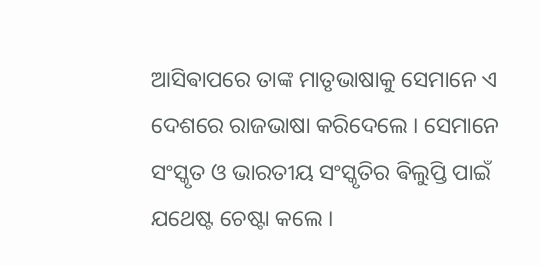ଆସିଵାପରେ ତାଙ୍କ ମାତୃଭାଷାକୁ ସେମାନେ ଏ ଦେଶରେ ରାଜଭାଷା କରିଦେଲେ । ସେମାନେ ସଂସ୍କୃତ ଓ ଭାରତୀୟ ସଂସ୍କୃତିର ଵିଲୁପ୍ତି ପାଇଁ ଯଥେଷ୍ଟ ଚେଷ୍ଟା କଲେ ।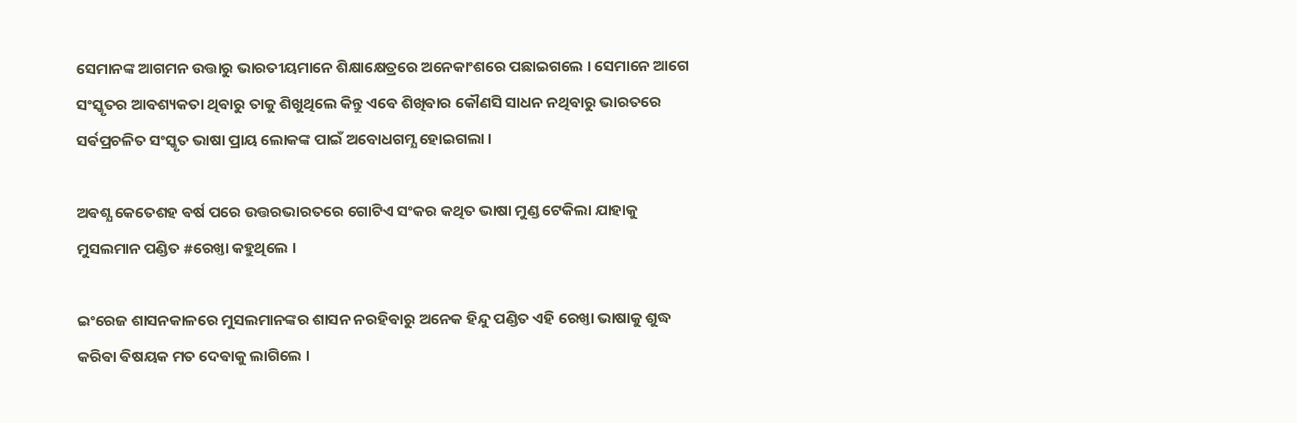ସେମାନଙ୍କ ଆଗମନ ଉତ୍ତାରୁ ଭାରତୀୟମାନେ ଶିକ୍ଷାକ୍ଷେତ୍ରରେ ଅନେକାଂଶରେ ପଛାଇଗଲେ । ସେମାନେ ଆଗେ ସଂସ୍କୃତର ଆଵଶ୍ୟକତା ଥିଵାରୁ ତାକୁ ଶିଖୁଥିଲେ କିନ୍ତୁ ଏଵେ ଶିଖିଵାର କୌଣସି ସାଧନ ନଥିଵାରୁ ଭାରତରେ ସର୍ଵପ୍ରଚଳିତ ସଂସ୍କୃତ ଭାଷା ପ୍ରାୟ ଲୋକଙ୍କ ପାଇଁ ଅବୋଧଗମ୍ଯ ହୋଇଗଲା ।

ଅଵଶ୍ଯ କେତେଶହ ଵର୍ଷ ପରେ ଉତ୍ତରଭାରତରେ ଗୋଟିଏ ସଂକର କଥିତ ଭାଷା ମୁଣ୍ଡ ଟେକିଲା ଯାହାକୁ ମୁସଲମାନ ପଣ୍ଡିତ #ରେଖ୍ତା କହୁଥିଲେ ।

ଇଂରେଜ ଶାସନକାଳରେ ମୁସଲମାନଙ୍କର ଶାସନ ନରହିଵାରୁ ଅନେକ ହିନ୍ଦୁ ପଣ୍ଡିତ ଏହି ରେଖ୍ତା ଭାଷାକୁ ଶୁଦ୍ଧ କରିଵା ଵିଷୟକ ମତ ଦେଵାକୁ ଲାଗିଲେ ।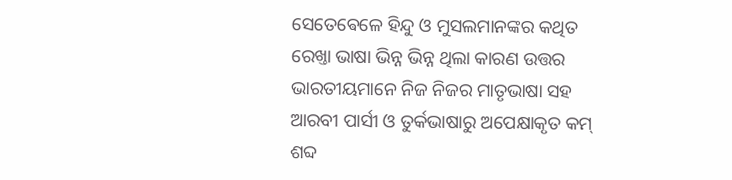ସେତେଵେଳେ ହିନ୍ଦୁ ଓ ମୁସଲମାନଙ୍କର କଥିତ ରେଖ୍ତା ଭାଷା ଭିନ୍ନ ଭିନ୍ନ ଥିଲା କାରଣ ଉତ୍ତର ଭାରତୀୟମାନେ ନିଜ ନିଜର ମାତୃଭାଷା ସହ ଆରବୀ ପାର୍ସୀ ଓ ତୁର୍କଭାଷାରୁ ଅପେକ୍ଷାକୃତ କମ୍ ଶବ୍ଦ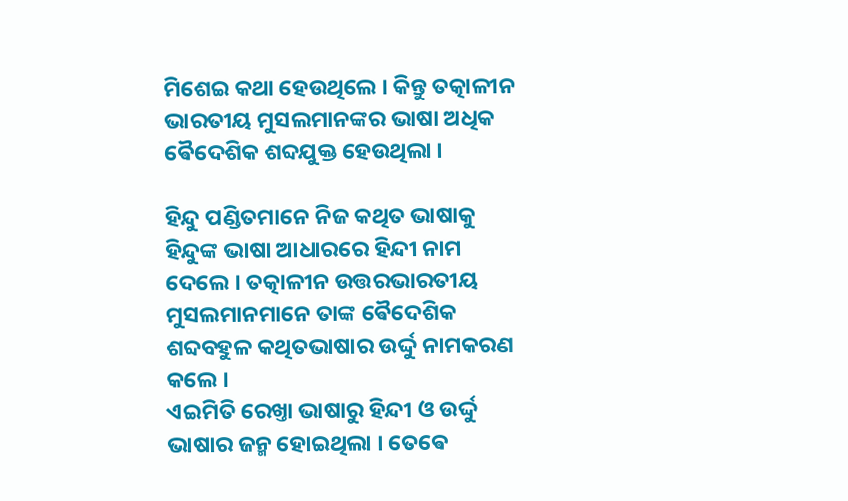ମିଶେଇ କଥା ହେଉଥିଲେ । କିନ୍ତୁ ତତ୍କାଳୀନ ଭାରତୀୟ ମୁସଲମାନଙ୍କର ଭାଷା ଅଧିକ ଵୈଦେଶିକ ଶବ୍ଦଯୁକ୍ତ ହେଉଥିଲା ।

ହିନ୍ଦୁ ପଣ୍ଡିତମାନେ ନିଜ କଥିତ ଭାଷାକୁ ହିନ୍ଦୁଙ୍କ ଭାଷା ଆଧାରରେ ହିନ୍ଦୀ ନାମ ଦେଲେ । ତତ୍କାଳୀନ ଉତ୍ତରଭାରତୀୟ ମୁସଲମାନମାନେ ତାଙ୍କ ଵୈଦେଶିକ ଶବ୍ଦବହୁଳ କଥିତଭାଷାର ଉର୍ଦ୍ଦୁ ନାମକରଣ କଲେ ।
ଏଇମିତି ରେଖ୍ତା ଭାଷାରୁ ହିନ୍ଦୀ ଓ ଉର୍ଦ୍ଦୁ ଭାଷାର ଜନ୍ମ ହୋଇଥିଲା । ତେଵେ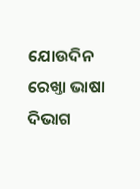ଯୋଉଦିନ ରେଖ୍ତା ଭାଷା ଦିଭାଗ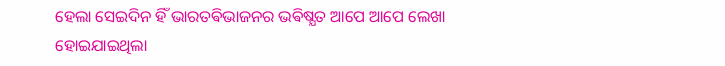ହେଲା ସେଇଦିନ ହିଁ ଭାରତଵିଭାଜନର ଭଵିଷ୍ଯତ ଆପେ ଆପେ ଲେଖା ହୋଇଯାଇଥିଲା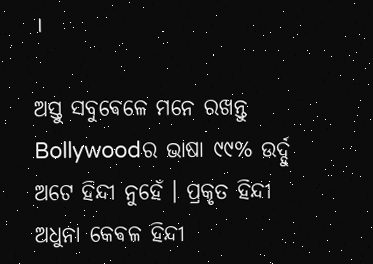।

ଅସ୍ତୁ ସବୁଵେଳେ ମନେ ରଖନ୍ତୁ Bollywoodର ଭାଷା ୯୯% ଉର୍ଦ୍ଦୁ ଅଟେ ହିନ୍ଦୀ ନୁହେଁ । ପ୍ରକୃତ ହିନ୍ଦୀ ଅଧୁନା କେଵଳ ହିନ୍ଦୀ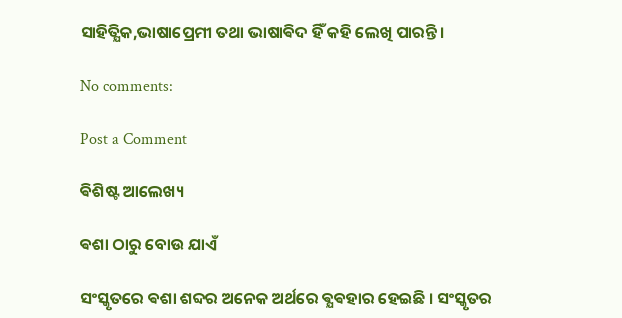ସାହିତ୍ଯିକ,ଭାଷାପ୍ରେମୀ ତଥା ଭାଷାଵିଦ ହିଁ କହି ଲେଖି ପାରନ୍ତି ।

No comments:

Post a Comment

ଵିଶିଷ୍ଟ ଆଲେଖ୍ୟ

ଵଶା ଠାରୁ ବୋଉ ଯାଏଁ

ସଂସ୍କୃତରେ ଵଶା ଶବ୍ଦର ଅନେକ ଅର୍ଥରେ ଵ୍ଯଵହାର ହେଇଛି । ସଂସ୍କୃତର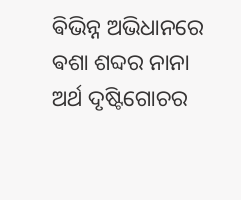ଵିଭିନ୍ନ ଅଭିଧାନରେ ଵଶା ଶବ୍ଦର ନାନା ଅର୍ଥ ଦୃଷ୍ଟିଗୋଚର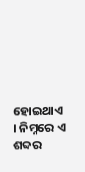ହୋଇଥାଏ । ନିମ୍ନରେ ଏ ଶବ୍ଦର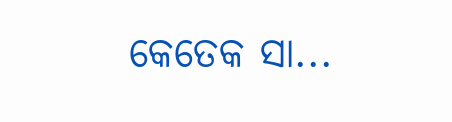କେତେକ ସା...